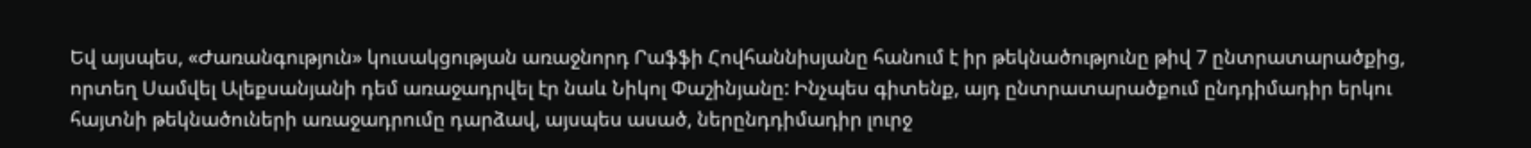Եվ այսպես, «Ժառանգություն» կուսակցության առաջնորդ Րաֆֆի Հովհաննիսյանը հանում է իր թեկնածությունը թիվ 7 ընտրատարածքից, որտեղ Սամվել Ալեքսանյանի դեմ առաջադրվել էր նաև Նիկոլ Փաշինյանը: Ինչպես գիտենք, այդ ընտրատարածքում ընդդիմադիր երկու հայտնի թեկնածուների առաջադրումը դարձավ, այսպես ասած, ներընդդիմադիր լուրջ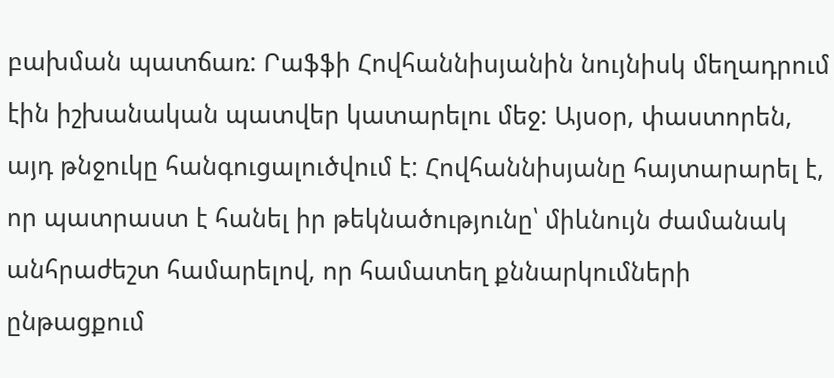բախման պատճառ: Րաֆֆի Հովհաննիսյանին նույնիսկ մեղադրում էին իշխանական պատվեր կատարելու մեջ: Այսօր, փաստորեն, այդ թնջուկը հանգուցալուծվում է: Հովհաննիսյանը հայտարարել է, որ պատրաստ է հանել իր թեկնածությունը՝ միևնույն ժամանակ անհրաժեշտ համարելով, որ համատեղ քննարկումների ընթացքում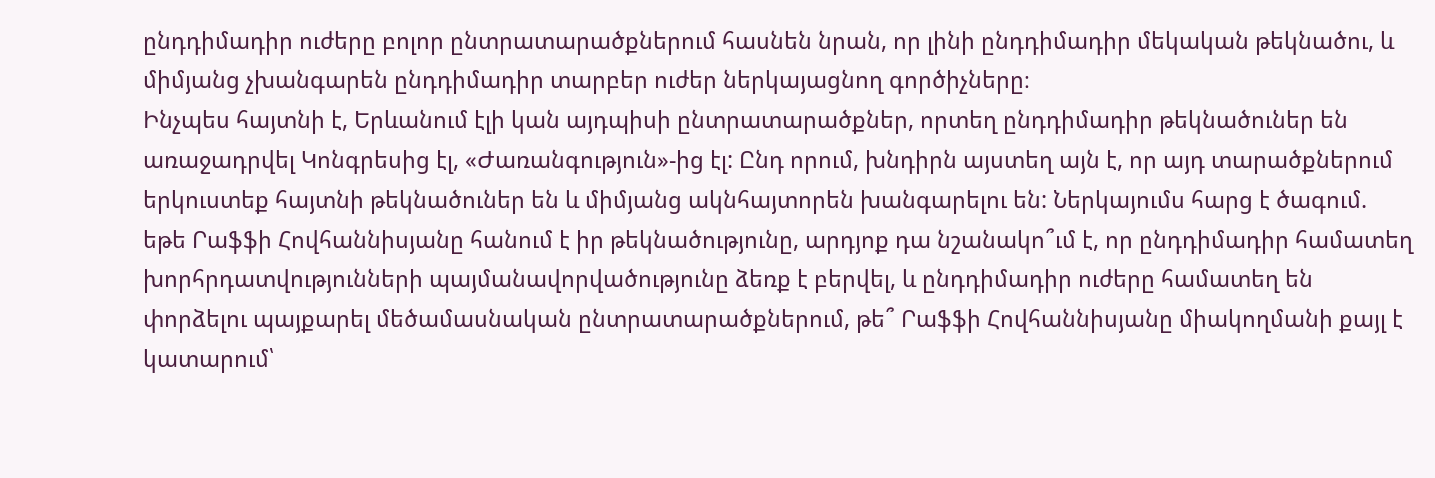ընդդիմադիր ուժերը բոլոր ընտրատարածքներում հասնեն նրան, որ լինի ընդդիմադիր մեկական թեկնածու, և միմյանց չխանգարեն ընդդիմադիր տարբեր ուժեր ներկայացնող գործիչները։
Ինչպես հայտնի է, Երևանում էլի կան այդպիսի ընտրատարածքներ, որտեղ ընդդիմադիր թեկնածուներ են առաջադրվել Կոնգրեսից էլ, «Ժառանգություն»-ից էլ: Ընդ որում, խնդիրն այստեղ այն է, որ այդ տարածքներում երկուստեք հայտնի թեկնածուներ են և միմյանց ակնհայտորեն խանգարելու են: Ներկայումս հարց է ծագում. եթե Րաֆֆի Հովհաննիսյանը հանում է իր թեկնածությունը, արդյոք դա նշանակո՞ւմ է, որ ընդդիմադիր համատեղ խորհրդատվությունների պայմանավորվածությունը ձեռք է բերվել, և ընդդիմադիր ուժերը համատեղ են փորձելու պայքարել մեծամասնական ընտրատարածքներում, թե՞ Րաֆֆի Հովհաննիսյանը միակողմանի քայլ է կատարում՝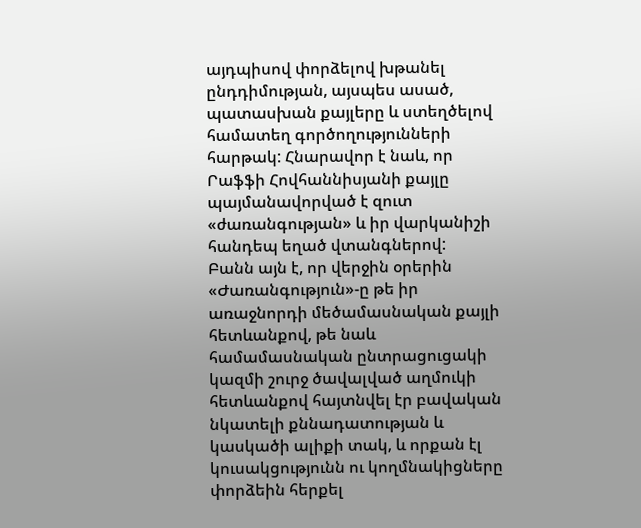այդպիսով փորձելով խթանել ընդդիմության, այսպես ասած, պատասխան քայլերը և ստեղծելով համատեղ գործողությունների հարթակ: Հնարավոր է նաև, որ Րաֆֆի Հովհաննիսյանի քայլը պայմանավորված է զուտ «ժառանգության» և իր վարկանիշի հանդեպ եղած վտանգներով:
Բանն այն է, որ վերջին օրերին «Ժառանգություն»-ը թե իր առաջնորդի մեծամասնական քայլի հետևանքով, թե նաև համամասնական ընտրացուցակի կազմի շուրջ ծավալված աղմուկի հետևանքով հայտնվել էր բավական նկատելի քննադատության և կասկածի ալիքի տակ, և որքան էլ կուսակցությունն ու կողմնակիցները փորձեին հերքել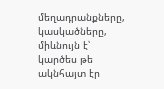մեղադրանքները, կասկածները, միևնույն է՝ կարծես թե ակնհայտ էր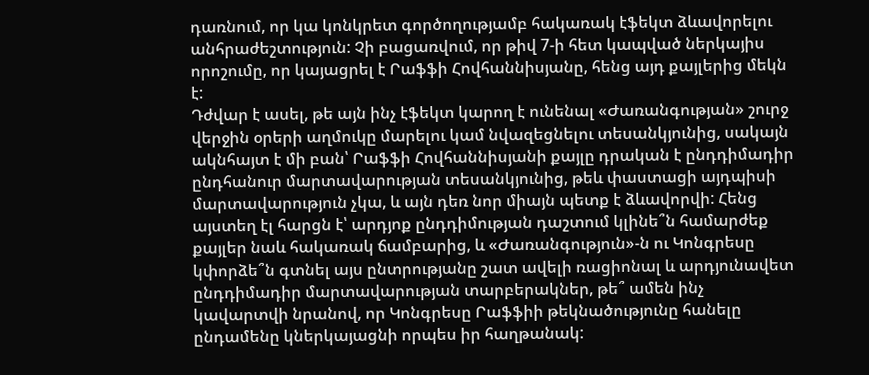դառնում, որ կա կոնկրետ գործողությամբ հակառակ էֆեկտ ձևավորելու անհրաժեշտություն: Չի բացառվում, որ թիվ 7-ի հետ կապված ներկայիս որոշումը, որ կայացրել է Րաֆֆի Հովհաննիսյանը, հենց այդ քայլերից մեկն է:
Դժվար է ասել, թե այն ինչ էֆեկտ կարող է ունենալ «Ժառանգության» շուրջ վերջին օրերի աղմուկը մարելու կամ նվազեցնելու տեսանկյունից, սակայն ակնհայտ է մի բան՝ Րաֆֆի Հովհաննիսյանի քայլը դրական է ընդդիմադիր ընդհանուր մարտավարության տեսանկյունից, թեև փաստացի այդպիսի մարտավարություն չկա, և այն դեռ նոր միայն պետք է ձևավորվի: Հենց այստեղ էլ հարցն է՝ արդյոք ընդդիմության դաշտում կլինե՞ն համարժեք քայլեր նաև հակառակ ճամբարից, և «Ժառանգություն»-ն ու Կոնգրեսը կփորձե՞ն գտնել այս ընտրությանը շատ ավելի ռացիոնալ և արդյունավետ ընդդիմադիր մարտավարության տարբերակներ, թե՞ ամեն ինչ կավարտվի նրանով, որ Կոնգրեսը Րաֆֆիի թեկնածությունը հանելը ընդամենը կներկայացնի որպես իր հաղթանակ: